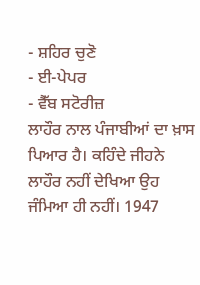- ਸ਼ਹਿਰ ਚੁਣੋ
- ਈ-ਪੇਪਰ
- ਵੈੱਬ ਸਟੋਰੀਜ਼
ਲਾਹੌਰ ਨਾਲ ਪੰਜਾਬੀਆਂ ਦਾ ਖ਼ਾਸ ਪਿਆਰ ਹੈ। ਕਹਿੰਦੇ ਜੀਹਨੇ ਲਾਹੌਰ ਨਹੀਂ ਦੇਖਿਆ ਉਹ ਜੰਮਿਆ ਹੀ ਨਹੀਂ। 1947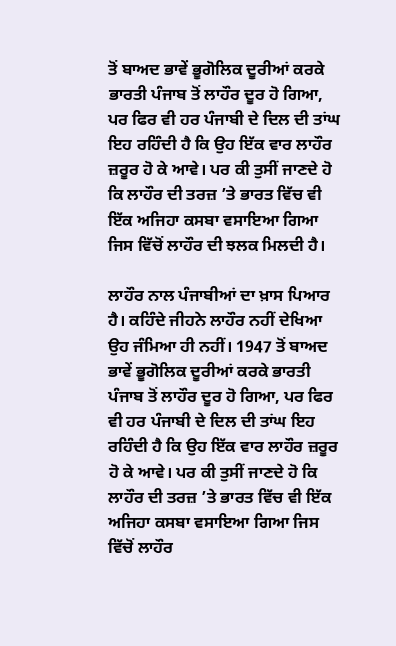ਤੋਂ ਬਾਅਦ ਭਾਵੇਂ ਭੂਗੋਲਿਕ ਦੂਰੀਆਂ ਕਰਕੇ ਭਾਰਤੀ ਪੰਜਾਬ ਤੋਂ ਲਾਹੌਰ ਦੂਰ ਹੋ ਗਿਆ, ਪਰ ਫਿਰ ਵੀ ਹਰ ਪੰਜਾਬੀ ਦੇ ਦਿਲ ਦੀ ਤਾਂਘ ਇਹ ਰਹਿੰਦੀ ਹੈ ਕਿ ਉਹ ਇੱਕ ਵਾਰ ਲਾਹੌਰ ਜ਼ਰੂਰ ਹੋ ਕੇ ਆਵੇ। ਪਰ ਕੀ ਤੁਸੀਂ ਜਾਣਦੇ ਹੋ ਕਿ ਲਾਹੌਰ ਦੀ ਤਰਜ਼ ’ਤੇ ਭਾਰਤ ਵਿੱਚ ਵੀ ਇੱਕ ਅਜਿਹਾ ਕਸਬਾ ਵਸਾਇਆ ਗਿਆ ਜਿਸ ਵਿੱਚੋਂ ਲਾਹੌਰ ਦੀ ਝਲਕ ਮਿਲਦੀ ਹੈ।

ਲਾਹੌਰ ਨਾਲ ਪੰਜਾਬੀਆਂ ਦਾ ਖ਼ਾਸ ਪਿਆਰ ਹੈ। ਕਹਿੰਦੇ ਜੀਹਨੇ ਲਾਹੌਰ ਨਹੀਂ ਦੇਖਿਆ ਉਹ ਜੰਮਿਆ ਹੀ ਨਹੀਂ। 1947 ਤੋਂ ਬਾਅਦ ਭਾਵੇਂ ਭੂਗੋਲਿਕ ਦੂਰੀਆਂ ਕਰਕੇ ਭਾਰਤੀ ਪੰਜਾਬ ਤੋਂ ਲਾਹੌਰ ਦੂਰ ਹੋ ਗਿਆ, ਪਰ ਫਿਰ ਵੀ ਹਰ ਪੰਜਾਬੀ ਦੇ ਦਿਲ ਦੀ ਤਾਂਘ ਇਹ ਰਹਿੰਦੀ ਹੈ ਕਿ ਉਹ ਇੱਕ ਵਾਰ ਲਾਹੌਰ ਜ਼ਰੂਰ ਹੋ ਕੇ ਆਵੇ। ਪਰ ਕੀ ਤੁਸੀਂ ਜਾਣਦੇ ਹੋ ਕਿ ਲਾਹੌਰ ਦੀ ਤਰਜ਼ ’ਤੇ ਭਾਰਤ ਵਿੱਚ ਵੀ ਇੱਕ ਅਜਿਹਾ ਕਸਬਾ ਵਸਾਇਆ ਗਿਆ ਜਿਸ ਵਿੱਚੋਂ ਲਾਹੌਰ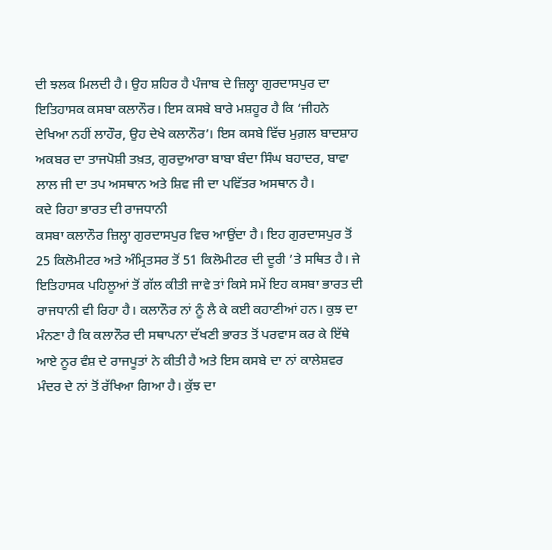ਦੀ ਝਲਕ ਮਿਲਦੀ ਹੈ। ਉਹ ਸ਼ਹਿਰ ਹੈ ਪੰਜਾਬ ਦੇ ਜ਼ਿਲ੍ਹਾ ਗੁਰਦਾਸਪੁਰ ਦਾ ਇਤਿਹਾਸਕ ਕਸਬਾ ਕਲਾਨੌਰ। ਇਸ ਕਸਬੇ ਬਾਰੇ ਮਸ਼ਹੂਰ ਹੈ ਕਿ ‘ਜੀਹਨੇ ਦੇਖਿਆ ਨਹੀਂ ਲਾਹੌਰ, ਉਹ ਦੇਖੇ ਕਲਾਨੌਰ’। ਇਸ ਕਸਬੇ ਵਿੱਚ ਮੁਗ਼ਲ ਬਾਦਸ਼ਾਹ ਅਕਬਰ ਦਾ ਤਾਜਪੋਸ਼ੀ ਤਖ਼ਤ, ਗੁਰਦੁਆਰਾ ਬਾਬਾ ਬੰਦਾ ਸਿੰਘ ਬਹਾਦਰ, ਬਾਵਾ ਲਾਲ ਜੀ ਦਾ ਤਪ ਅਸਥਾਨ ਅਤੇ ਸ਼ਿਵ ਜੀ ਦਾ ਪਵਿੱਤਰ ਅਸਥਾਨ ਹੈ।
ਕਦੇ ਰਿਹਾ ਭਾਰਤ ਦੀ ਰਾਜਧਾਨੀ
ਕਸਬਾ ਕਲਾਨੌਰ ਜ਼ਿਲ੍ਹਾ ਗੁਰਦਾਸਪੁਰ ਵਿਚ ਆਉਂਦਾ ਹੈ। ਇਹ ਗੁਰਦਾਸਪੁਰ ਤੋਂ 25 ਕਿਲੋਮੀਟਰ ਅਤੇ ਅੰਮ੍ਰਿਤਸਰ ਤੋਂ 51 ਕਿਲੋਮੀਟਰ ਦੀ ਦੂਰੀ ’ਤੇ ਸਥਿਤ ਹੈ। ਜੇ ਇਤਿਹਾਸਕ ਪਹਿਲੂਆਂ ਤੋਂ ਗੱਲ ਕੀਤੀ ਜਾਵੇ ਤਾਂ ਕਿਸੇ ਸਮੇਂ ਇਹ ਕਸਬਾ ਭਾਰਤ ਦੀ ਰਾਜਧਾਨੀ ਵੀ ਰਿਹਾ ਹੈ। ਕਲਾਨੌਰ ਨਾਂ ਨੂੰ ਲੈ ਕੇ ਕਈ ਕਹਾਣੀਆਂ ਹਨ। ਕੁਝ ਦਾ ਮੰਨਣਾ ਹੈ ਕਿ ਕਲਾਨੌਰ ਦੀ ਸਥਾਪਨਾ ਦੱਖਣੀ ਭਾਰਤ ਤੋਂ ਪਰਵਾਸ ਕਰ ਕੇ ਇੱਥੇ ਆਏ ਨੂਰ ਵੰਸ਼ ਦੇ ਰਾਜਪੂਤਾਂ ਨੇ ਕੀਤੀ ਹੈ ਅਤੇ ਇਸ ਕਸਬੇ ਦਾ ਨਾਂ ਕਾਲੇਸ਼ਵਰ ਮੰਦਰ ਦੇ ਨਾਂ ਤੋਂ ਰੱਖਿਆ ਗਿਆ ਹੈ। ਕੁੱਝ ਦਾ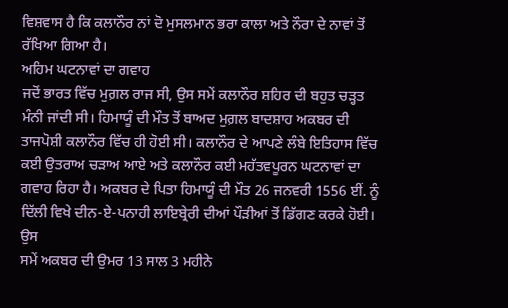ਵਿਸ਼ਵਾਸ ਹੈ ਕਿ ਕਲਾਨੌਰ ਨਾਂ ਦੋ ਮੁਸਲਮਾਨ ਭਰਾ ਕਾਲਾ ਅਤੇ ਨੌਰਾ ਦੇ ਨਾਵਾਂ ਤੋਂ ਰੱਖਿਆ ਗਿਆ ਹੈ।
ਅਹਿਮ ਘਟਨਾਵਾਂ ਦਾ ਗਵਾਹ
ਜਦੋਂ ਭਾਰਤ ਵਿੱਚ ਮੁਗ਼ਲ ਰਾਜ ਸੀ, ਉਸ ਸਮੇਂ ਕਲਾਨੌਰ ਸ਼ਹਿਰ ਦੀ ਬਹੁਤ ਚੜ੍ਹਤ ਮੰਨੀ ਜਾਂਦੀ ਸੀ। ਹਿਮਾਯੂੰ ਦੀ ਮੌਤ ਤੋਂ ਬਾਅਦ ਮੁਗ਼ਲ ਬਾਦਸ਼ਾਹ ਅਕਬਰ ਦੀ ਤਾਜਪੋਸ਼ੀ ਕਲਾਨੌਰ ਵਿੱਚ ਹੀ ਹੋਈ ਸੀ। ਕਲਾਨੌਰ ਦੇ ਆਪਣੇ ਲੰਬੇ ਇਤਿਹਾਸ ਵਿੱਚ ਕਈ ਉਤਰਾਅ ਚੜਾਅ ਆਏ ਅਤੇ ਕਲਾਨੌਰ ਕਈ ਮਹੱਤਵਪੂਰਨ ਘਟਨਾਵਾਂ ਦਾ ਗਵਾਹ ਰਿਹਾ ਹੈ। ਅਕਬਰ ਦੇ ਪਿਤਾ ਹਿਮਾਯੂੰ ਦੀ ਮੌਤ 26 ਜਨਵਰੀ 1556 ਈਂ. ਨੂੰ ਦਿੱਲੀ ਵਿਖੇ ਦੀਨ-ਏ-ਪਨਾਹੀ ਲਾਇਬ੍ਰੇਰੀ ਦੀਆਂ ਪੌੜੀਆਂ ਤੋਂ ਡਿੱਗਣ ਕਰਕੇ ਹੋਈ। ਉਸ
ਸਮੇਂ ਅਕਬਰ ਦੀ ਉਮਰ 13 ਸਾਲ 3 ਮਹੀਨੇ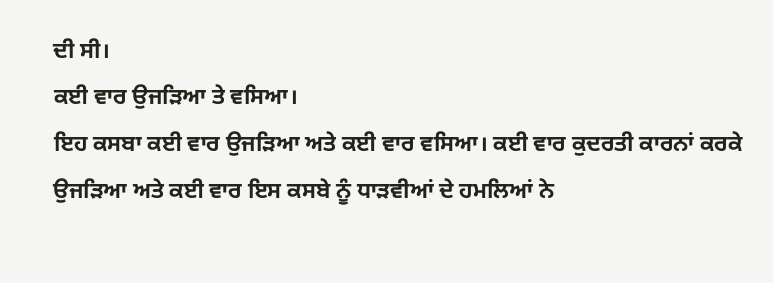ਦੀ ਸੀ।
ਕਈ ਵਾਰ ਉਜੜਿਆ ਤੇ ਵਸਿਆ।
ਇਹ ਕਸਬਾ ਕਈ ਵਾਰ ਉਜੜਿਆ ਅਤੇ ਕਈ ਵਾਰ ਵਸਿਆ। ਕਈ ਵਾਰ ਕੁਦਰਤੀ ਕਾਰਨਾਂ ਕਰਕੇ ਉਜੜਿਆ ਅਤੇ ਕਈ ਵਾਰ ਇਸ ਕਸਬੇ ਨੂੰ ਧਾੜਵੀਆਂ ਦੇ ਹਮਲਿਆਂ ਨੇ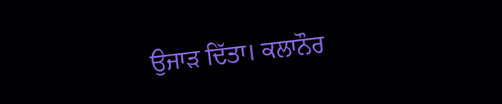ਉਜਾੜ ਦਿੱਤਾ। ਕਲਾਨੌਰ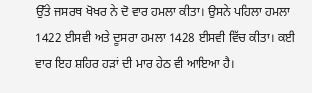ਉੱਤੇ ਜਸਰਥ ਖੋਖਰ ਨੇ ਦੋ ਵਾਰ ਹਮਲਾ ਕੀਤਾ। ਉਸਨੇ ਪਹਿਲਾ ਹਮਲਾ 1422 ਈਸਵੀ ਅਤੇ ਦੂਸਰਾ ਹਮਲਾ 1428 ਈਸਵੀ ਵਿੱਚ ਕੀਤਾ। ਕਈ ਵਾਰ ਇਹ ਸ਼ਹਿਰ ਹੜਾਂ ਦੀ ਮਾਰ ਹੇਠ ਵੀ ਆਇਆ ਹੈ।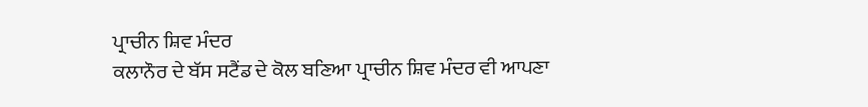ਪ੍ਰਾਚੀਨ ਸ਼ਿਵ ਮੰਦਰ
ਕਲਾਨੌਰ ਦੇ ਬੱਸ ਸਟੈਂਡ ਦੇ ਕੋਲ ਬਣਿਆ ਪ੍ਰਾਚੀਨ ਸ਼ਿਵ ਮੰਦਰ ਵੀ ਆਪਣਾ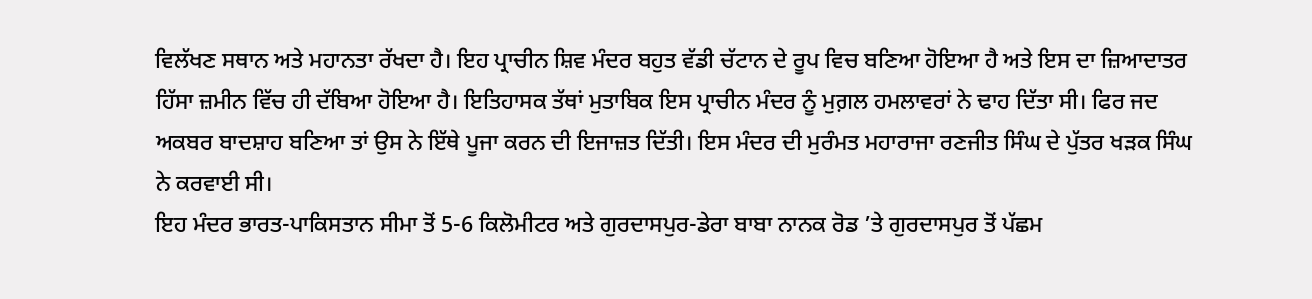ਵਿਲੱਖਣ ਸਥਾਨ ਅਤੇ ਮਹਾਨਤਾ ਰੱਖਦਾ ਹੈ। ਇਹ ਪ੍ਰਾਚੀਨ ਸ਼ਿਵ ਮੰਦਰ ਬਹੁਤ ਵੱਡੀ ਚੱਟਾਨ ਦੇ ਰੂਪ ਵਿਚ ਬਣਿਆ ਹੋਇਆ ਹੈ ਅਤੇ ਇਸ ਦਾ ਜ਼ਿਆਦਾਤਰ ਹਿੱਸਾ ਜ਼ਮੀਨ ਵਿੱਚ ਹੀ ਦੱਬਿਆ ਹੋਇਆ ਹੈ। ਇਤਿਹਾਸਕ ਤੱਥਾਂ ਮੁਤਾਬਿਕ ਇਸ ਪ੍ਰਾਚੀਨ ਮੰਦਰ ਨੂੰ ਮੁਗ਼ਲ ਹਮਲਾਵਰਾਂ ਨੇ ਢਾਹ ਦਿੱਤਾ ਸੀ। ਫਿਰ ਜਦ ਅਕਬਰ ਬਾਦਸ਼ਾਹ ਬਣਿਆ ਤਾਂ ਉਸ ਨੇ ਇੱਥੇ ਪੂਜਾ ਕਰਨ ਦੀ ਇਜਾਜ਼ਤ ਦਿੱਤੀ। ਇਸ ਮੰਦਰ ਦੀ ਮੁਰੰਮਤ ਮਹਾਰਾਜਾ ਰਣਜੀਤ ਸਿੰਘ ਦੇ ਪੁੱਤਰ ਖੜਕ ਸਿੰਘ ਨੇ ਕਰਵਾਈ ਸੀ।
ਇਹ ਮੰਦਰ ਭਾਰਤ-ਪਾਕਿਸਤਾਨ ਸੀਮਾ ਤੋਂ 5-6 ਕਿਲੋਮੀਟਰ ਅਤੇ ਗੁਰਦਾਸਪੁਰ-ਡੇਰਾ ਬਾਬਾ ਨਾਨਕ ਰੋਡ ’ਤੇ ਗੁਰਦਾਸਪੁਰ ਤੋਂ ਪੱਛਮ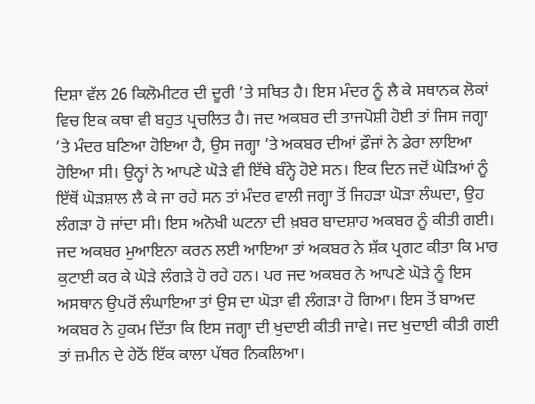ਦਿਸ਼ਾ ਵੱਲ 26 ਕਿਲੋਮੀਟਰ ਦੀ ਦੂਰੀ ’ਤੇ ਸਥਿਤ ਹੈ। ਇਸ ਮੰਦਰ ਨੂੰ ਲੈ ਕੇ ਸਥਾਨਕ ਲੋਕਾਂ ਵਿਚ ਇਕ ਕਥਾ ਵੀ ਬਹੁਤ ਪ੍ਰਚਲਿਤ ਹੈ। ਜਦ ਅਕਬਰ ਦੀ ਤਾਜਪੋਸ਼ੀ ਹੋਈ ਤਾਂ ਜਿਸ ਜਗ੍ਹਾ ’ਤੇ ਮੰਦਰ ਬਣਿਆ ਹੋਇਆ ਹੈ, ਉਸ ਜਗ੍ਹਾ ’ਤੇ ਅਕਬਰ ਦੀਆਂ ਫ਼ੌਜਾਂ ਨੇ ਡੇਰਾ ਲਾਇਆ ਹੋਇਆ ਸੀ। ਉਨ੍ਹਾਂ ਨੇ ਆਪਣੇ ਘੋੜੇ ਵੀ ਇੱਥੇ ਬੰਨ੍ਹੇ ਹੋਏ ਸਨ। ਇਕ ਦਿਨ ਜਦੋਂ ਘੋੜਿਆਂ ਨੂੰ ਇੱਥੋਂ ਘੋੜਸ਼ਾਲ ਲੈ ਕੇ ਜਾ ਰਹੇ ਸਨ ਤਾਂ ਮੰਦਰ ਵਾਲੀ ਜਗ੍ਹਾ ਤੋਂ ਜਿਹੜਾ ਘੋੜਾ ਲੰਘਦਾ, ਉਹ ਲੰਗੜਾ ਹੋ ਜਾਂਦਾ ਸੀ। ਇਸ ਅਨੋਖੀ ਘਟਨਾ ਦੀ ਖ਼ਬਰ ਬਾਦਸ਼ਾਹ ਅਕਬਰ ਨੂੰ ਕੀਤੀ ਗਈ। ਜਦ ਅਕਬਰ ਮੁਆਇਨਾ ਕਰਨ ਲਈ ਆਇਆ ਤਾਂ ਅਕਬਰ ਨੇ ਸ਼ੱਕ ਪ੍ਰਗਟ ਕੀਤਾ ਕਿ ਮਾਰ ਕੁਟਾਈ ਕਰ ਕੇ ਘੋੜੇ ਲੰਗੜੇ ਹੋ ਰਹੇ ਹਨ। ਪਰ ਜਦ ਅਕਬਰ ਨੇ ਆਪਣੇ ਘੋੜੇ ਨੂੰ ਇਸ ਅਸਥਾਨ ਉਪਰੋਂ ਲੰਘਾਇਆ ਤਾਂ ਉਸ ਦਾ ਘੋੜਾ ਵੀ ਲੰਗੜਾ ਹੋ ਗਿਆ। ਇਸ ਤੋਂ ਬਾਅਦ ਅਕਬਰ ਨੇ ਹੁਕਮ ਦਿੱਤਾ ਕਿ ਇਸ ਜਗ੍ਹਾ ਦੀ ਖੁਦਾਈ ਕੀਤੀ ਜਾਵੇ। ਜਦ ਖੁਦਾਈ ਕੀਤੀ ਗਈ ਤਾਂ ਜ਼ਮੀਨ ਦੇ ਹੇਠੋਂ ਇੱਕ ਕਾਲਾ ਪੱਥਰ ਨਿਕਲਿਆ।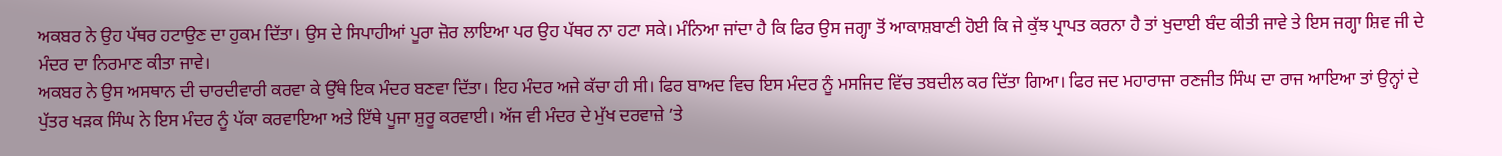ਅਕਬਰ ਨੇ ਉਹ ਪੱਥਰ ਹਟਾਉਣ ਦਾ ਹੁਕਮ ਦਿੱਤਾ। ਉਸ ਦੇ ਸਿਪਾਹੀਆਂ ਪੂਰਾ ਜ਼ੋਰ ਲਾਇਆ ਪਰ ਉਹ ਪੱਥਰ ਨਾ ਹਟਾ ਸਕੇ। ਮੰਨਿਆ ਜਾਂਦਾ ਹੈ ਕਿ ਫਿਰ ਉਸ ਜਗ੍ਹਾ ਤੋਂ ਆਕਾਸ਼ਬਾਣੀ ਹੋਈ ਕਿ ਜੇ ਕੁੱਝ ਪ੍ਰਾਪਤ ਕਰਨਾ ਹੈ ਤਾਂ ਖੁਦਾਈ ਬੰਦ ਕੀਤੀ ਜਾਵੇ ਤੇ ਇਸ ਜਗ੍ਹਾ ਸ਼ਿਵ ਜੀ ਦੇ ਮੰਦਰ ਦਾ ਨਿਰਮਾਣ ਕੀਤਾ ਜਾਵੇ।
ਅਕਬਰ ਨੇ ਉਸ ਅਸਥਾਨ ਦੀ ਚਾਰਦੀਵਾਰੀ ਕਰਵਾ ਕੇ ਉੱਥੇ ਇਕ ਮੰਦਰ ਬਣਵਾ ਦਿੱਤਾ। ਇਹ ਮੰਦਰ ਅਜੇ ਕੱਚਾ ਹੀ ਸੀ। ਫਿਰ ਬਾਅਦ ਵਿਚ ਇਸ ਮੰਦਰ ਨੂੰ ਮਸਜਿਦ ਵਿੱਚ ਤਬਦੀਲ ਕਰ ਦਿੱਤਾ ਗਿਆ। ਫਿਰ ਜਦ ਮਹਾਰਾਜਾ ਰਣਜੀਤ ਸਿੰਘ ਦਾ ਰਾਜ ਆਇਆ ਤਾਂ ਉਨ੍ਹਾਂ ਦੇ ਪੁੱਤਰ ਖੜਕ ਸਿੰਘ ਨੇ ਇਸ ਮੰਦਰ ਨੂੰ ਪੱਕਾ ਕਰਵਾਇਆ ਅਤੇ ਇੱਥੇ ਪੂਜਾ ਸ਼ੁਰੂ ਕਰਵਾਈ। ਅੱਜ ਵੀ ਮੰਦਰ ਦੇ ਮੁੱਖ ਦਰਵਾਜ਼ੇ ’ਤੇ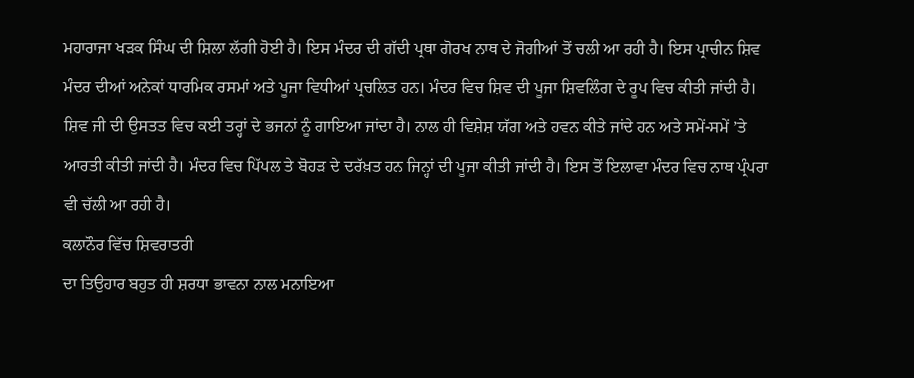ਮਹਾਰਾਜਾ ਖੜਕ ਸਿੰਘ ਦੀ ਸ਼ਿਲਾ ਲੱਗੀ ਹੋਈ ਹੈ। ਇਸ ਮੰਦਰ ਦੀ ਗੱਦੀ ਪ੍ਰਥਾ ਗੋਰਖ ਨਾਥ ਦੇ ਜੋਗੀਆਂ ਤੋਂ ਚਲੀ ਆ ਰਹੀ ਹੈ। ਇਸ ਪ੍ਰਾਚੀਨ ਸ਼ਿਵ ਮੰਦਰ ਦੀਆਂ ਅਨੇਕਾਂ ਧਾਰਮਿਕ ਰਸਮਾਂ ਅਤੇ ਪੂਜਾ ਵਿਧੀਆਂ ਪ੍ਰਚਲਿਤ ਹਨ। ਮੰਦਰ ਵਿਚ ਸ਼ਿਵ ਦੀ ਪੂਜਾ ਸ਼ਿਵਲਿੰਗ ਦੇ ਰੂਪ ਵਿਚ ਕੀਤੀ ਜਾਂਦੀ ਹੈ। ਸ਼ਿਵ ਜੀ ਦੀ ਉਸਤਤ ਵਿਚ ਕਈ ਤਰ੍ਹਾਂ ਦੇ ਭਜਨਾਂ ਨੂੰ ਗਾਇਆ ਜਾਂਦਾ ਹੈ। ਨਾਲ ਹੀ ਵਿਸ਼ੇਸ਼ ਯੱਗ ਅਤੇ ਹਵਨ ਕੀਤੇ ਜਾਂਦੇ ਹਨ ਅਤੇ ਸਮੇਂ-ਸਮੇਂ ’ਤੇ ਆਰਤੀ ਕੀਤੀ ਜਾਂਦੀ ਹੈ। ਮੰਦਰ ਵਿਚ ਪਿੱਪਲ ਤੇ ਬੋਹੜ ਦੇ ਦਰੱਖ਼ਤ ਹਨ ਜਿਨ੍ਹਾਂ ਦੀ ਪੂਜਾ ਕੀਤੀ ਜਾਂਦੀ ਹੈ। ਇਸ ਤੋਂ ਇਲਾਵਾ ਮੰਦਰ ਵਿਚ ਨਾਥ ਪ੍ਰੰਪਰਾ ਵੀ ਚੱਲੀ ਆ ਰਹੀ ਹੈ।
ਕਲਾਨੌਰ ਵਿੱਚ ਸ਼ਿਵਰਾਤਰੀ
ਦਾ ਤਿਉਹਾਰ ਬਹੁਤ ਹੀ ਸ਼ਰਧਾ ਭਾਵਨਾ ਨਾਲ ਮਨਾਇਆ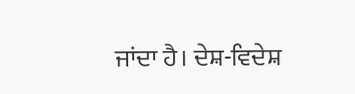ਜਾਂਦਾ ਹੈ। ਦੇਸ਼-ਵਿਦੇਸ਼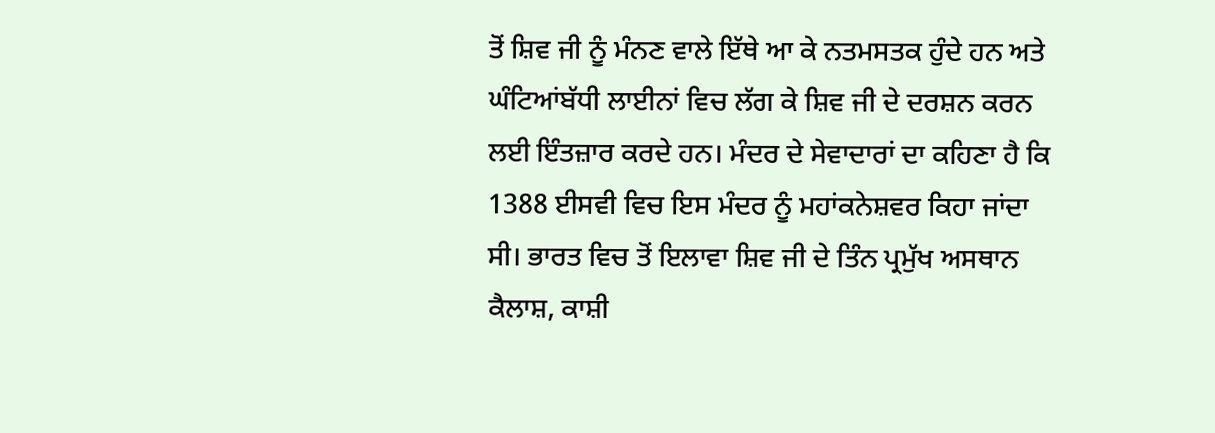ਤੋਂ ਸ਼ਿਵ ਜੀ ਨੂੰ ਮੰਨਣ ਵਾਲੇ ਇੱਥੇ ਆ ਕੇ ਨਤਮਸਤਕ ਹੁੰਦੇ ਹਨ ਅਤੇ ਘੰਟਿਆਂਬੱਧੀ ਲਾਈਨਾਂ ਵਿਚ ਲੱਗ ਕੇ ਸ਼ਿਵ ਜੀ ਦੇ ਦਰਸ਼ਨ ਕਰਨ ਲਈ ਇੰਤਜ਼ਾਰ ਕਰਦੇ ਹਨ। ਮੰਦਰ ਦੇ ਸੇਵਾਦਾਰਾਂ ਦਾ ਕਹਿਣਾ ਹੈ ਕਿ 1388 ਈਸਵੀ ਵਿਚ ਇਸ ਮੰਦਰ ਨੂੰ ਮਹਾਂਕਨੇਸ਼ਵਰ ਕਿਹਾ ਜਾਂਦਾ ਸੀ। ਭਾਰਤ ਵਿਚ ਤੋਂ ਇਲਾਵਾ ਸ਼ਿਵ ਜੀ ਦੇ ਤਿੰਨ ਪ੍ਰਮੁੱਖ ਅਸਥਾਨ ਕੈਲਾਸ਼, ਕਾਸ਼ੀ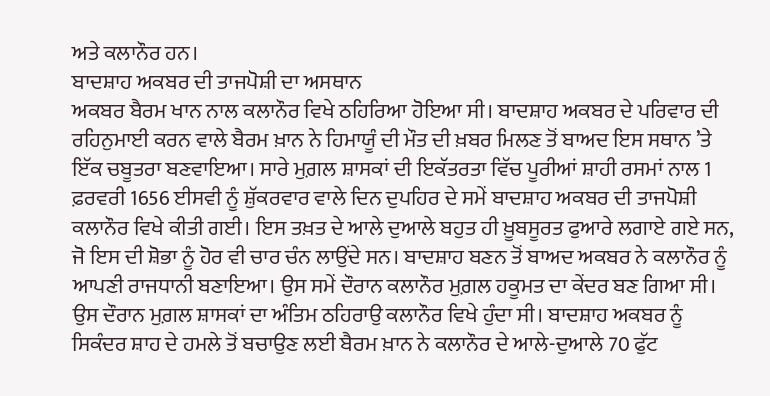ਅਤੇ ਕਲਾਨੌਰ ਹਨ।
ਬਾਦਸ਼ਾਹ ਅਕਬਰ ਦੀ ਤਾਜਪੋਸ਼ੀ ਦਾ ਅਸਥਾਨ
ਅਕਬਰ ਬੈਰਮ ਖਾਨ ਨਾਲ ਕਲਾਨੌਰ ਵਿਖੇ ਠਹਿਰਿਆ ਹੋਇਆ ਸੀ। ਬਾਦਸ਼ਾਹ ਅਕਬਰ ਦੇ ਪਰਿਵਾਰ ਦੀ ਰਹਿਨੁਮਾਈ ਕਰਨ ਵਾਲੇ ਬੈਰਮ ਖ਼ਾਨ ਨੇ ਹਿਮਾਯੂੰ ਦੀ ਮੌਤ ਦੀ ਖ਼ਬਰ ਮਿਲਣ ਤੋਂ ਬਾਅਦ ਇਸ ਸਥਾਨ ’ਤੇ ਇੱਕ ਚਬੂਤਰਾ ਬਣਵਾਇਆ। ਸਾਰੇ ਮੁਗ਼ਲ ਸ਼ਾਸਕਾਂ ਦੀ ਇਕੱਤਰਤਾ ਵਿੱਚ ਪੂਰੀਆਂ ਸ਼ਾਹੀ ਰਸਮਾਂ ਨਾਲ 1 ਫ਼ਰਵਰੀ 1656 ਈਸਵੀ ਨੂੰ ਸ਼ੁੱਕਰਵਾਰ ਵਾਲੇ ਦਿਨ ਦੁਪਹਿਰ ਦੇ ਸਮੇਂ ਬਾਦਸ਼ਾਹ ਅਕਬਰ ਦੀ ਤਾਜਪੋਸ਼ੀ ਕਲਾਨੌਰ ਵਿਖੇ ਕੀਤੀ ਗਈ। ਇਸ ਤਖ਼ਤ ਦੇ ਆਲੇ ਦੁਆਲੇ ਬਹੁਤ ਹੀ ਖ਼ੂਬਸੂਰਤ ਫੁਆਰੇ ਲਗਾਏ ਗਏ ਸਨ, ਜੋ ਇਸ ਦੀ ਸ਼ੋਭਾ ਨੂੰ ਹੋਰ ਵੀ ਚਾਰ ਚੰਨ ਲਾਉਂਦੇ ਸਨ। ਬਾਦਸ਼ਾਹ ਬਣਨ ਤੋਂ ਬਾਅਦ ਅਕਬਰ ਨੇ ਕਲਾਨੌਰ ਨੂੰ ਆਪਣੀ ਰਾਜਧਾਨੀ ਬਣਾਇਆ। ਉਸ ਸਮੇਂ ਦੌਰਾਨ ਕਲਾਨੌਰ ਮੁਗ਼ਲ ਹਕੂਮਤ ਦਾ ਕੇਂਦਰ ਬਣ ਗਿਆ ਸੀ। ਉਸ ਦੌਰਾਨ ਮੁਗ਼ਲ ਸ਼ਾਸਕਾਂ ਦਾ ਅੰਤਿਮ ਠਹਿਰਾਉ ਕਲਾਨੌਰ ਵਿਖੇ ਹੁੰਦਾ ਸੀ। ਬਾਦਸ਼ਾਹ ਅਕਬਰ ਨੂੰ ਸਿਕੰਦਰ ਸ਼ਾਹ ਦੇ ਹਮਲੇ ਤੋਂ ਬਚਾਉਣ ਲਈ ਬੈਰਮ ਖ਼ਾਨ ਨੇ ਕਲਾਨੌਰ ਦੇ ਆਲੇ-ਦੁਆਲੇ 70 ਫੁੱਟ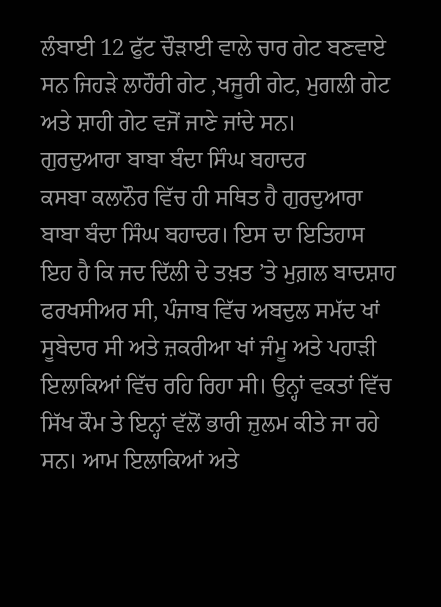ਲੰਬਾਈ 12 ਫੁੱਟ ਚੌੜਾਈ ਵਾਲੇ ਚਾਰ ਗੇਟ ਬਣਵਾਏ ਸਨ ਜਿਹੜੇ ਲਾਹੌਰੀ ਗੇਟ ,ਖਜੂਰੀ ਗੇਟ, ਮੁਗਲੀ ਗੇਟ ਅਤੇ ਸ਼ਾਹੀ ਗੇਟ ਵਜੋਂ ਜਾਣੇ ਜਾਂਦੇ ਸਨ।
ਗੁਰਦੁਆਰਾ ਬਾਬਾ ਬੰਦਾ ਸਿੰਘ ਬਹਾਦਰ
ਕਸਬਾ ਕਲਾਨੌਰ ਵਿੱਚ ਹੀ ਸਥਿਤ ਹੈ ਗੁਰਦੁਆਰਾ ਬਾਬਾ ਬੰਦਾ ਸਿੰਘ ਬਹਾਦਰ। ਇਸ ਦਾ ਇਤਿਹਾਸ ਇਹ ਹੈ ਕਿ ਜਦ ਦਿੱਲੀ ਦੇ ਤਖ਼ਤ ’ਤੇ ਮੁਗ਼ਲ ਬਾਦਸ਼ਾਹ ਫਰਖਸੀਅਰ ਸੀ, ਪੰਜਾਬ ਵਿੱਚ ਅਬਦੁਲ ਸਮੱਦ ਖਾਂ ਸੂਬੇਦਾਰ ਸੀ ਅਤੇ ਜ਼ਕਰੀਆ ਖਾਂ ਜੰਮੂ ਅਤੇ ਪਹਾੜੀ ਇਲਾਕਿਆਂ ਵਿੱਚ ਰਹਿ ਰਿਹਾ ਸੀ। ਉਨ੍ਹਾਂ ਵਕਤਾਂ ਵਿੱਚ ਸਿੱਖ ਕੌਮ ਤੇ ਇਨ੍ਹਾਂ ਵੱਲੋਂ ਭਾਰੀ ਜ਼ੁਲਮ ਕੀਤੇ ਜਾ ਰਹੇ ਸਨ। ਆਮ ਇਲਾਕਿਆਂ ਅਤੇ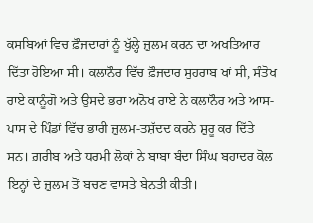ਕਸਬਿਆਂ ਵਿਚ ਫ਼ੌਜਦਾਰਾਂ ਨੂੰ ਖੁੱਲ੍ਹੇ ਜ਼ੁਲਮ ਕਰਨ ਦਾ ਅਖਤਿਆਰ ਦਿੱਤਾ ਹੋਇਆ ਸੀ। ਕਲਾਨੌਰ ਵਿੱਚ ਫ਼ੌਜਦਾਰ ਸੁਹਰਾਬ ਖਾਂ ਸੀ, ਸੰਤੋਖ ਰਾਏ ਕਾਨੂੰਗੋ ਅਤੇ ਉਸਦੇ ਭਰਾ ਅਨੋਖ ਰਾਏ ਨੇ ਕਲਾਨੌਰ ਅਤੇ ਆਸ-ਪਾਸ ਦੇ ਪਿੰਡਾਂ ਵਿੱਚ ਭਾਰੀ ਜ਼ੁਲਮ-ਤਸ਼ੱਦਦ ਕਰਨੇ ਸ਼ੁਰੂ ਕਰ ਦਿੱਤੇ ਸਨ। ਗ਼ਰੀਬ ਅਤੇ ਧਰਮੀ ਲੋਕਾਂ ਨੇ ਬਾਬਾ ਬੰਦਾ ਸਿੰਘ ਬਹਾਦਰ ਕੋਲ ਇਨ੍ਹਾਂ ਦੇ ਜ਼ੁਲਮ ਤੋਂ ਬਚਣ ਵਾਸਤੇ ਬੇਨਤੀ ਕੀਤੀ।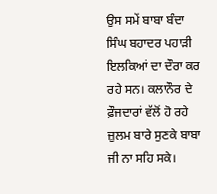ਉਸ ਸਮੇਂ ਬਾਬਾ ਬੰਦਾ ਸਿੰਘ ਬਹਾਦਰ ਪਹਾੜੀ ਇਲਕਿਆਂ ਦਾ ਦੌਰਾ ਕਰ ਰਹੇ ਸਨ। ਕਲਾਨੌਰ ਦੇ ਫ਼ੌਜਦਾਰਾਂ ਵੱਲੋਂ ਹੋ ਰਹੇ ਜ਼ੁਲਮ ਬਾਰੇ ਸੁਣਕੇ ਬਾਬਾ ਜੀ ਨਾ ਸਹਿ ਸਕੇ।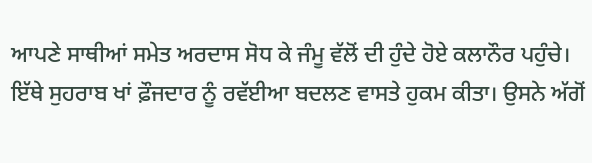ਆਪਣੇ ਸਾਥੀਆਂ ਸਮੇਤ ਅਰਦਾਸ ਸੋਧ ਕੇ ਜੰਮੂ ਵੱਲੋਂ ਦੀ ਹੁੰਦੇ ਹੋਏ ਕਲਾਨੌਰ ਪਹੁੰਚੇ। ਇੱਥੇ ਸੁਹਰਾਬ ਖਾਂ ਫ਼ੌਜਦਾਰ ਨੂੰ ਰਵੱਈਆ ਬਦਲਣ ਵਾਸਤੇ ਹੁਕਮ ਕੀਤਾ। ਉਸਨੇ ਅੱਗੋਂ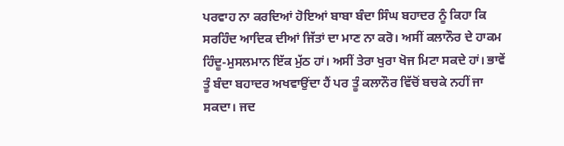ਪਰਵਾਹ ਨਾ ਕਰਦਿਆਂ ਹੋਇਆਂ ਬਾਬਾ ਬੰਦਾ ਸਿੰਘ ਬਹਾਦਰ ਨੂੰ ਕਿਹਾ ਕਿ ਸਰਹਿੰਦ ਆਦਿਕ ਦੀਆਂ ਜਿੱਤਾਂ ਦਾ ਮਾਣ ਨਾ ਕਰੋ। ਅਸੀਂ ਕਲਾਨੌਰ ਦੇ ਹਾਕਮ ਹਿੰਦੂ-ਮੁਸਲਮਾਨ ਇੱਕ ਮੁੱਠ ਹਾਂ। ਅਸੀਂ ਤੇਰਾ ਖੁਰਾ ਖੋਜ ਮਿਟਾ ਸਕਦੇ ਹਾਂ। ਭਾਵੇਂ ਤੂੰ ਬੰਦਾ ਬਹਾਦਰ ਅਖਵਾਉਂਦਾ ਹੈਂ ਪਰ ਤੂੰ ਕਲਾਨੌਰ ਵਿੱਚੋਂ ਬਚਕੇ ਨਹੀਂ ਜਾ ਸਕਦਾ। ਜਦ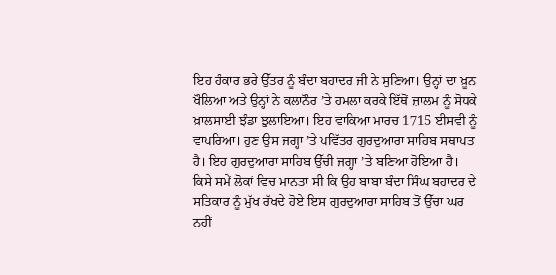ਇਹ ਹੰਕਾਰ ਭਰੇ ਉੱਤਰ ਨੂੰ ਬੰਦਾ ਬਹਾਦਰ ਜੀ ਨੇ ਸੁਣਿਆ। ਉਨ੍ਹਾਂ ਦਾ ਖ਼ੂਨ ਖੌਲਿਆ ਅਤੇ ਉਨ੍ਹਾਂ ਨੇ ਕਲਾਨੌਰ ’ਤੇ ਹਮਲਾ ਕਰਕੇ ਇੱਥੋਂ ਜ਼ਾਲਮ ਨੂੰ ਸੋਧਕੇ ਖ਼ਾਲਸਾਈ ਝੰਡਾ ਝੁਲਾਇਆ। ਇਹ ਵਾਕਿਆ ਮਾਰਚ 1715 ਈਸਵੀ ਨੂੰ ਵਾਪਰਿਆ। ਹੁਣ ਉਸ ਜਗ੍ਹਾ ’ਤੇ ਪਵਿੱਤਰ ਗੁਰਦੁਆਰਾ ਸਾਹਿਬ ਸਥਾਪਤ ਹੈ। ਇਹ ਗੁਰਦੁਆਰਾ ਸਾਹਿਬ ਉੱਚੀ ਜਗ੍ਹਾ ’ਤੇ ਬਣਿਆ ਹੋਇਆ ਹੈ। ਕਿਸੇ ਸਮੇਂ ਲੋਕਾਂ ਵਿਚ ਮਾਨਤਾ ਸੀ ਕਿ ਉਹ ਬਾਬਾ ਬੰਦਾ ਸਿੰਘ ਬਹਾਦਰ ਦੇ ਸਤਿਕਾਰ ਨੂੰ ਮੁੱਖ ਰੱਖਦੇ ਹੋਏ ਇਸ ਗੁਰਦੁਆਰਾ ਸਾਹਿਬ ਤੋਂ ਉੱਚਾ ਘਰ ਨਹੀਂ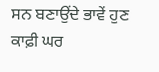ਸਨ ਬਣਾਉਂਦੇ ਭਾਵੇਂ ਹੁਣ ਕਾਫ਼ੀ ਘਰ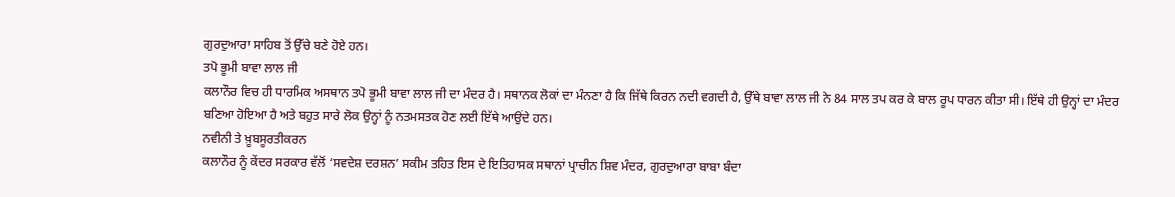ਗੁਰਦੁਆਰਾ ਸਾਹਿਬ ਤੋਂ ਉੱਚੇ ਬਣੇ ਹੋਏ ਹਨ।
ਤਪੋ ਭੂਮੀ ਬਾਵਾ ਲਾਲ ਜੀ
ਕਲਾਨੌਰ ਵਿਚ ਹੀ ਧਾਰਮਿਕ ਅਸਥਾਨ ਤਪੋ ਭੂਮੀ ਬਾਵਾ ਲਾਲ ਜੀ ਦਾ ਮੰਦਰ ਹੈ। ਸਥਾਨਕ ਲੋਕਾਂ ਦਾ ਮੰਨਣਾ ਹੈ ਕਿ ਜਿੱਥੇ ਕਿਰਨ ਨਦੀ ਵਗਦੀ ਹੈ, ਉੱਥੇ ਬਾਵਾ ਲਾਲ ਜੀ ਨੇ 84 ਸਾਲ ਤਪ ਕਰ ਕੇ ਬਾਲ ਰੂਪ ਧਾਰਨ ਕੀਤਾ ਸੀ। ਇੱਥੇ ਹੀ ਉਨ੍ਹਾਂ ਦਾ ਮੰਦਰ ਬਣਿਆ ਹੋਇਆ ਹੈ ਅਤੇ ਬਹੁਤ ਸਾਰੇ ਲੋਕ ਉਨ੍ਹਾਂ ਨੂੰ ਨਤਮਸਤਕ ਹੋਣ ਲਈ ਇੱਥੇ ਆਉਂਦੇ ਹਨ।
ਨਵੀਨੀ ਤੇ ਖ਼ੂਬਸੂਰਤੀਕਰਨ
ਕਲਾਨੌਰ ਨੂੰ ਕੇਂਦਰ ਸਰਕਾਰ ਵੱਲੋਂ ‘ਸਵਦੇਸ਼ ਦਰਸ਼ਨ’ ਸਕੀਮ ਤਹਿਤ ਇਸ ਦੇ ਇਤਿਹਾਸਕ ਸਥਾਨਾਂ ਪ੍ਰਾਚੀਨ ਸ਼ਿਵ ਮੰਦਰ, ਗੁਰਦੁਆਰਾ ਬਾਬਾ ਬੰਦਾ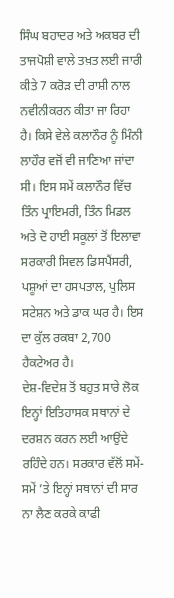ਸਿੰਘ ਬਹਾਦਰ ਅਤੇ ਅਕਬਰ ਦੀ ਤਾਜਪੋਸ਼ੀ ਵਾਲੇ ਤਖ਼ਤ ਲਈ ਜਾਰੀ ਕੀਤੇ 7 ਕਰੋੜ ਦੀ ਰਾਸ਼ੀ ਨਾਲ ਨਵੀਨੀਕਰਨ ਕੀਤਾ ਜਾ ਰਿਹਾ ਹੈ। ਕਿਸੇ ਵੇਲੇ ਕਲਾਨੌਰ ਨੂੰ ਮਿੰਨੀ ਲਾਹੌਰ ਵਜੋਂ ਵੀ ਜਾਣਿਆ ਜਾਂਦਾ ਸੀ। ਇਸ ਸਮੇਂ ਕਲਾਨੌਰ ਵਿੱਚ ਤਿੰਨ ਪ੍ਰਾਇਮਰੀ, ਤਿੰਨ ਮਿਡਲ ਅਤੇ ਦੋ ਹਾਈ ਸਕੂਲਾਂ ਤੋਂ ਇਲਾਵਾ ਸਰਕਾਰੀ ਸਿਵਲ ਡਿਸਪੈਂਸਰੀ, ਪਸ਼ੂਆਂ ਦਾ ਹਸਪਤਾਲ, ਪੁਲਿਸ ਸਟੇਸ਼ਨ ਅਤੇ ਡਾਕ ਘਰ ਹੈ। ਇਸ ਦਾ ਕੁੱਲ ਰਕਬਾ 2,700 ਹੈਕਟੇਅਰ ਹੈ।
ਦੇਸ਼-ਵਿਦੇਸ਼ ਤੋਂ ਬਹੁਤ ਸਾਰੇ ਲੋਕ ਇਨ੍ਹਾਂ ਇਤਿਹਾਸਕ ਸਥਾਨਾਂ ਦੇ ਦਰਸ਼ਨ ਕਰਨ ਲਈ ਆਉਂਦੇ ਰਹਿੰਦੇ ਹਨ। ਸਰਕਾਰ ਵੱਲੋਂ ਸਮੇਂ-ਸਮੇਂ ’ਤੇ ਇਨ੍ਹਾਂ ਸਥਾਨਾਂ ਦੀ ਸਾਰ ਨਾ ਲੈਣ ਕਰਕੇ ਕਾਫੀ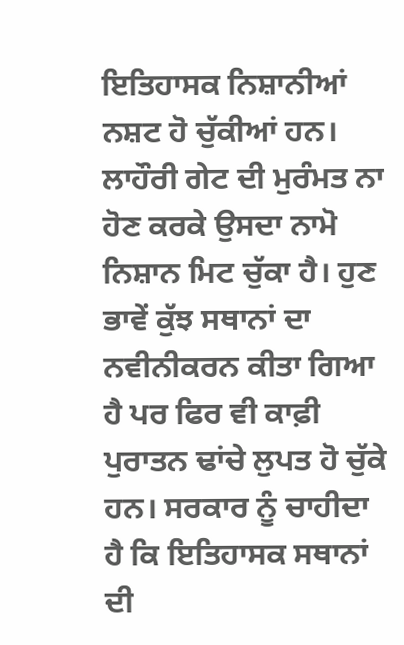ਇਤਿਹਾਸਕ ਨਿਸ਼ਾਨੀਆਂ ਨਸ਼ਟ ਹੋ ਚੁੱਕੀਆਂ ਹਨ। ਲਾਹੌਰੀ ਗੇਟ ਦੀ ਮੁਰੰਮਤ ਨਾ ਹੋਣ ਕਰਕੇ ਉਸਦਾ ਨਾਮੋ ਨਿਸ਼ਾਨ ਮਿਟ ਚੁੱਕਾ ਹੈ। ਹੁਣ ਭਾਵੇਂ ਕੁੱਝ ਸਥਾਨਾਂ ਦਾ ਨਵੀਨੀਕਰਨ ਕੀਤਾ ਗਿਆ ਹੈ ਪਰ ਫਿਰ ਵੀ ਕਾਫ਼ੀ ਪੁਰਾਤਨ ਢਾਂਚੇ ਲੁਪਤ ਹੋ ਚੁੱਕੇ ਹਨ। ਸਰਕਾਰ ਨੂੰ ਚਾਹੀਦਾ ਹੈ ਕਿ ਇਤਿਹਾਸਕ ਸਥਾਨਾਂ ਦੀ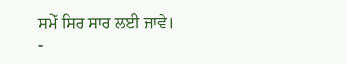ਸਮੇੱ ਸਿਰ ਸਾਰ ਲਈ ਜਾਵੇ।
-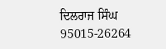ਦਿਲਰਾਜ ਸਿੰਘ
95015-26264